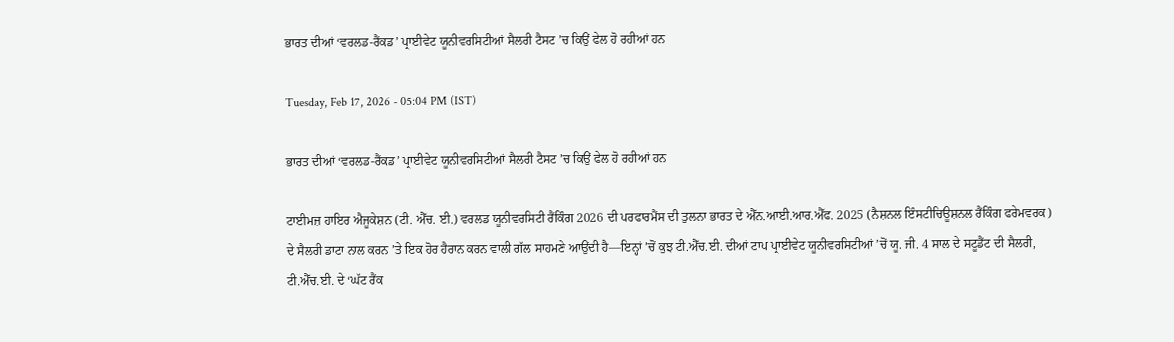ਭਾਰਤ ਦੀਆਂ ‘ਵਰਲਡ-ਰੈਂਕਡ’ ਪ੍ਰਾਈਵੇਟ ਯੂਨੀਵਰਸਿਟੀਆਂ ਸੈਲਰੀ ਟੈਸਟ ’ਚ ਕਿਉਂ ਫੇਲ ਹੋ ਰਹੀਆਂ ਹਨ

Tuesday, Feb 17, 2026 - 05:04 PM (IST)

ਭਾਰਤ ਦੀਆਂ ‘ਵਰਲਡ-ਰੈਂਕਡ’ ਪ੍ਰਾਈਵੇਟ ਯੂਨੀਵਰਸਿਟੀਆਂ ਸੈਲਰੀ ਟੈਸਟ ’ਚ ਕਿਉਂ ਫੇਲ ਹੋ ਰਹੀਆਂ ਹਨ

ਟਾਈਮਜ਼ ਹਾਇਰ ਐਜੂਕੇਸ਼ਨ (ਟੀ. ਐੱਚ. ਈ.) ਵਰਲਡ ਯੂਨੀਵਰਸਿਟੀ ਰੈਂਕਿੰਗ 2026 ਦੀ ਪਰਫਾਰਮੈਂਸ ਦੀ ਤੁਲਨਾ ਭਾਰਤ ਦੇ ਐੱਨ.ਆਈ.ਆਰ.ਐੱਫ. 2025 (ਨੈਸ਼ਨਲ ਇੰਸਟੀਚਿਊਸ਼ਨਲ ਰੈਂਕਿੰਗ ਫਰੇਮਵਰਕ) ਦੇ ਸੈਲਰੀ ਡਾਟਾ ਨਾਲ ਕਰਨ ’ਤੇ ਇਕ ਹੋਰ ਹੈਰਾਨ ਕਰਨ ਵਾਲੀ ਗੱਲ ਸਾਹਮਣੇ ਆਉਂਦੀ ਹੈ—ਇਨ੍ਹਾਂ ’ਚੋਂ ਕੁਝ ਟੀ.ਐੱਚ.ਈ. ਦੀਆਂ ਟਾਪ ਪ੍ਰਾਈਵੇਟ ਯੂਨੀਵਰਸਿਟੀਆਂ ’ਚੋਂ ਯੂ. ਜੀ. 4 ਸਾਲ ਦੇ ਸਟੂਡੈਂਟ ਦੀ ਸੈਲਰੀ, ਟੀ.ਐੱਚ.ਈ. ਦੇ ‘ਘੱਟ ਰੈਂਕ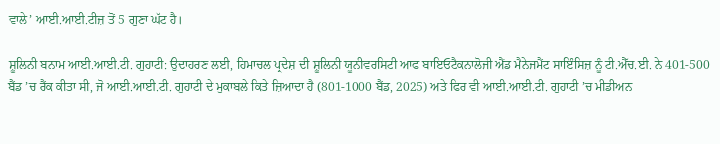ਵਾਲੇ’ ਆਈ.ਆਈ.ਟੀਜ਼ ਤੋਂ 5 ਗੁਣਾ ਘੱਟ ਹੈ।

ਸ਼ੂਲਿਨੀ ਬਨਾਮ ਆਈ.ਆਈ.ਟੀ. ਗੁਹਾਟੀ: ਉਦਾਹਰਣ ਲਈ, ਹਿਮਾਚਲ ਪ੍ਰਦੇਸ਼ ਦੀ ਸ਼ੂਲਿਨੀ ਯੂਨੀਵਰਸਿਟੀ ਆਫ ਬਾਇਓਟੈਕਨਾਲੋਜੀ ਐਂਡ ਮੈਨੇਜਮੈਂਟ ਸਾਇੰਸਿਜ਼ ਨੂੰ ਟੀ.ਐੱਚ.ਈ. ਨੇ 401-500 ਬੈਂਡ ’ਚ ਰੈਂਕ ਕੀਤਾ ਸੀ, ਜੋ ਆਈ.ਆਈ.ਟੀ. ਗੁਹਾਟੀ ਦੇ ਮੁਕਾਬਲੇ ਕਿਤੇ ਜ਼ਿਆਦਾ ਹੈ (801-1000 ਬੈਂਡ, 2025) ਅਤੇ ਫਿਰ ਵੀ ਆਈ.ਆਈ.ਟੀ. ਗੁਹਾਟੀ ’ਚ ਮੀਡੀਅਨ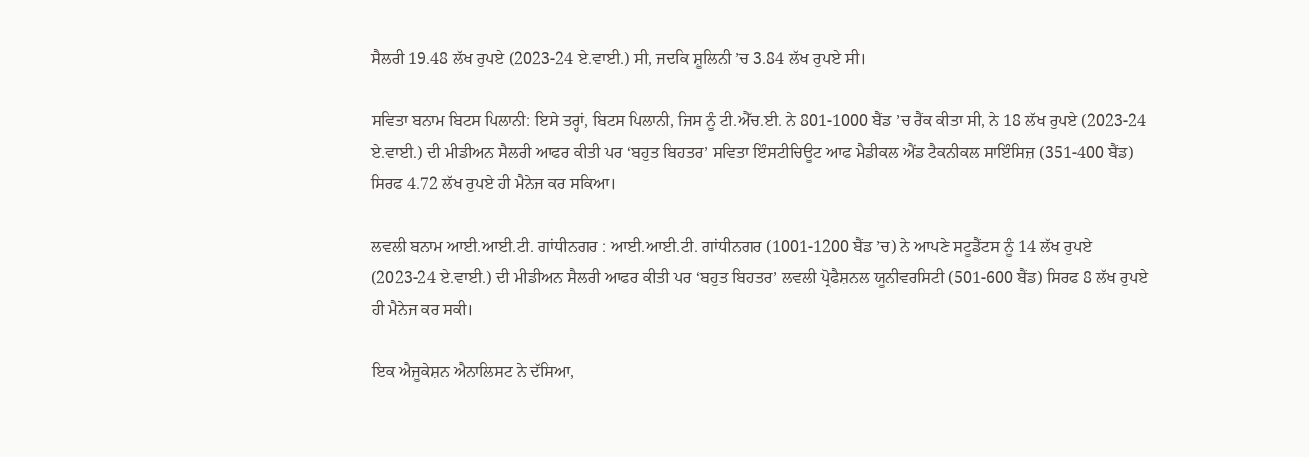ਸੈਲਰੀ 19.48 ਲੱਖ ਰੁਪਏ (2023-24 ਏ.ਵਾਈ.) ਸੀ, ਜਦਕਿ ਸ਼ੂਲਿਨੀ ’ਚ 3.84 ਲੱਖ ਰੁਪਏ ਸੀ।

ਸਵਿਤਾ ਬਨਾਮ ਬਿਟਸ ਪਿਲਾਨੀ: ਇਸੇ ਤਰ੍ਹਾਂ, ਬਿਟਸ ਪਿਲਾਨੀ, ਜਿਸ ਨੂੰ ਟੀ.ਐੱਚ.ਈ. ਨੇ 801-1000 ਬੈਂਡ ’ਚ ਰੈਂਕ ਕੀਤਾ ਸੀ, ਨੇ 18 ਲੱਖ ਰੁਪਏ (2023-24 ਏ.ਵਾਈ.) ਦੀ ਮੀਡੀਅਨ ਸੈਲਰੀ ਆਫਰ ਕੀਤੀ ਪਰ ‘ਬਹੁਤ ਬਿਹਤਰ’ ਸਵਿਤਾ ਇੰਸਟੀਚਿਊਟ ਆਫ ਮੈਡੀਕਲ ਐਂਡ ਟੈਕਨੀਕਲ ਸਾਇੰਸਿਜ਼ (351-400 ਬੈਂਡ) ਸਿਰਫ 4.72 ਲੱਖ ਰੁਪਏ ਹੀ ਮੈਨੇਜ ਕਰ ਸਕਿਆ।

ਲਵਲੀ ਬਨਾਮ ਆਈ.ਆਈ.ਟੀ. ਗਾਂਧੀਨਗਰ : ਆਈ.ਆਈ.ਟੀ. ਗਾਂਧੀਨਗਰ (1001-1200 ਬੈਂਡ ’ਚ) ਨੇ ਆਪਣੇ ਸਟੂਡੈਂਟਸ ਨੂੰ 14 ਲੱਖ ਰੁਪਏ (2023-24 ਏ.ਵਾਈ.) ਦੀ ਮੀਡੀਅਨ ਸੈਲਰੀ ਆਫਰ ਕੀਤੀ ਪਰ ‘ਬਹੁਤ ਬਿਹਤਰ’ ਲਵਲੀ ਪ੍ਰੋਫੈਸ਼ਨਲ ਯੂਨੀਵਰਸਿਟੀ (501-600 ਬੈਂਡ) ਸਿਰਫ 8 ਲੱਖ ਰੁਪਏ ਹੀ ਮੈਨੇਜ ਕਰ ਸਕੀ।

ਇਕ ਐਜੂਕੇਸ਼ਨ ਐਨਾਲਿਸਟ ਨੇ ਦੱਸਿਆ,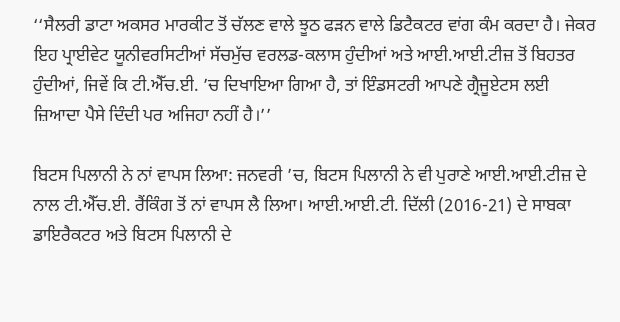‘‘ਸੈਲਰੀ ਡਾਟਾ ਅਕਸਰ ਮਾਰਕੀਟ ਤੋਂ ਚੱਲਣ ਵਾਲੇ ਝੂਠ ਫੜਨ ਵਾਲੇ ਡਿਟੈਕਟਰ ਵਾਂਗ ਕੰਮ ਕਰਦਾ ਹੈ। ਜੇਕਰ ਇਹ ਪ੍ਰਾਈਵੇਟ ਯੂਨੀਵਰਸਿਟੀਆਂ ਸੱਚਮੁੱਚ ਵਰਲਡ-ਕਲਾਸ ਹੁੰਦੀਆਂ ਅਤੇ ਆਈ.ਆਈ.ਟੀਜ਼ ਤੋਂ ਬਿਹਤਰ ਹੁੰਦੀਆਂ, ਜਿਵੇਂ ਕਿ ਟੀ.ਐੱਚ.ਈ. ’ਚ ਦਿਖਾਇਆ ਗਿਆ ਹੈ, ਤਾਂ ਇੰਡਸਟਰੀ ਆਪਣੇ ਗ੍ਰੈਜੂਏਟਸ ਲਈ ਜ਼ਿਆਦਾ ਪੈਸੇ ਦਿੰਦੀ ਪਰ ਅਜਿਹਾ ਨਹੀਂ ਹੈ।’’

ਬਿਟਸ ਪਿਲਾਨੀ ਨੇ ਨਾਂ ਵਾਪਸ ਲਿਆ: ਜਨਵਰੀ ’ਚ, ਬਿਟਸ ਪਿਲਾਨੀ ਨੇ ਵੀ ਪੁਰਾਣੇ ਆਈ.ਆਈ.ਟੀਜ਼ ਦੇ ਨਾਲ ਟੀ.ਐੱਚ.ਈ. ਰੈਂਕਿੰਗ ਤੋਂ ਨਾਂ ਵਾਪਸ ਲੈ ਲਿਆ। ਆਈ.ਆਈ.ਟੀ. ਦਿੱਲੀ (2016-21) ਦੇ ਸਾਬਕਾ ਡਾਇਰੈਕਟਰ ਅਤੇ ਬਿਟਸ ਪਿਲਾਨੀ ਦੇ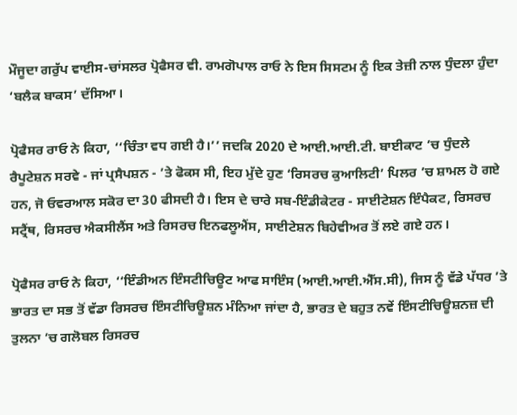ਮੌਜੂਦਾ ਗਰੁੱਪ ਵਾਈਸ-ਚਾਂਸਲਰ ਪ੍ਰੋਫੈਸਰ ਵੀ. ਰਾਮਗੋਪਾਲ ਰਾਓ ਨੇ ਇਸ ਸਿਸਟਮ ਨੂੰ ਇਕ ਤੇਜ਼ੀ ਨਾਲ ਧੁੰਦਲਾ ਹੁੰਦਾ ‘ਬਲੈਕ ਬਾਕਸ’ ਦੱਸਿਆ।

ਪ੍ਰੋਫੈਸਰ ਰਾਓ ਨੇ ਕਿਹਾ, ‘‘ਚਿੰਤਾ ਵਧ ਗਈ ਹੈ।’’ ਜਦਕਿ 2020 ਦੇ ਆਈ.ਆਈ.ਟੀ. ਬਾਈਕਾਟ ’ਚ ਧੁੰਦਲੇ ਰੈਪੂਟੇਸ਼ਨ ਸਰਵੇ - ਜਾਂ ਪ੍ਰਸੈਪਸ਼ਨ - ’ਤੇ ਫੋਕਸ ਸੀ, ਇਹ ਮੁੱਦੇ ਹੁਣ ‘ਰਿਸਰਚ ਕੁਆਲਿਟੀ’ ਪਿਲਰ ’ਚ ਸ਼ਾਮਲ ਹੋ ਗਏ ਹਨ, ਜੋ ਓਵਰਆਲ ਸਕੋਰ ਦਾ 30 ਫੀਸਦੀ ਹੈ। ਇਸ ਦੇ ਚਾਰੇ ਸਬ-ਇੰਡੀਕੇਟਰ - ਸਾਈਟੇਸ਼ਨ ਇੰਪੈਕਟ, ਰਿਸਰਚ ਸਟ੍ਰੈਂਥ, ਰਿਸਰਚ ਐਕਸੀਲੈਂਸ ਅਤੇ ਰਿਸਰਚ ਇਨਫਲੂਐਂਸ, ਸਾਈਟੇਸ਼ਨ ਬਿਹੇਵੀਅਰ ਤੋਂ ਲਏ ਗਏ ਹਨ।

ਪ੍ਰੋਫੈਸਰ ਰਾਓ ਨੇ ਕਿਹਾ, ‘‘ਇੰਡੀਅਨ ਇੰਸਟੀਚਿਊਟ ਆਫ ਸਾਇੰਸ (ਆਈ.ਆਈ.ਐੱਸ.ਸੀ), ਜਿਸ ਨੂੰ ਵੱਡੇ ਪੱਧਰ ’ਤੇ ਭਾਰਤ ਦਾ ਸਭ ਤੋਂ ਵੱਡਾ ਰਿਸਰਚ ਇੰਸਟੀਚਿਊਸ਼ਨ ਮੰਨਿਆ ਜਾਂਦਾ ਹੈ, ਭਾਰਤ ਦੇ ਬਹੁਤ ਨਵੇਂ ਇੰਸਟੀਚਿਊਸ਼ਨਜ਼ ਦੀ ਤੁਲਨਾ ’ਚ ਗਲੋਬਲ ਰਿਸਰਚ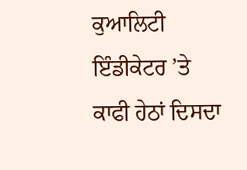ਕੁਆਲਿਟੀ ਇੰਡੀਕੇਟਰ ’ਤੇ ਕਾਫੀ ਹੇਠਾਂ ਦਿਸਦਾ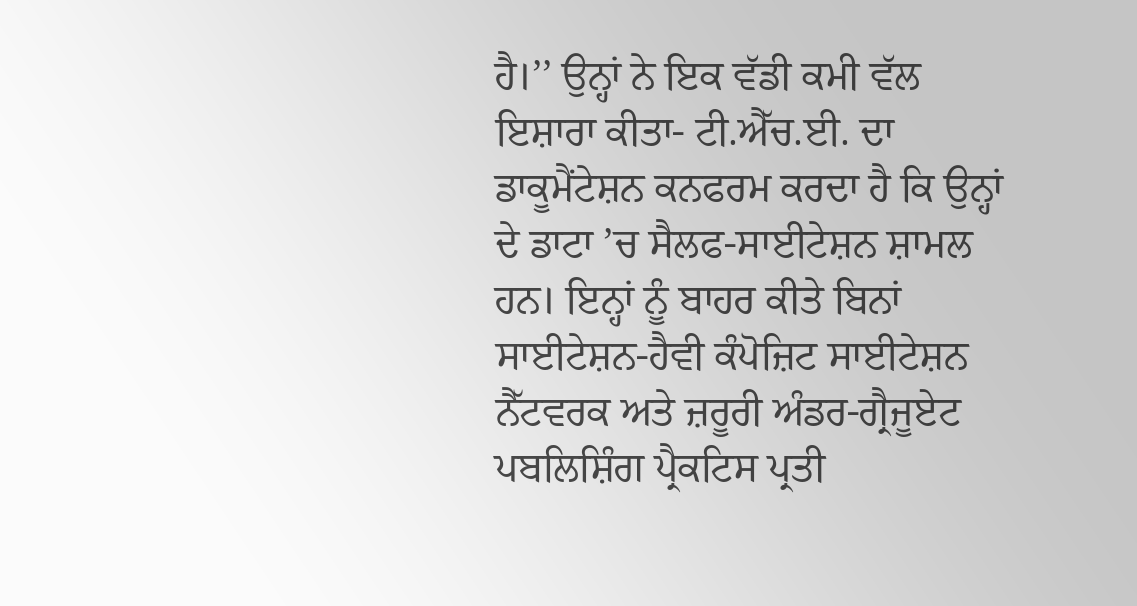ਹੈ।’’ ਉਨ੍ਹਾਂ ਨੇ ਇਕ ਵੱਡੀ ਕਮੀ ਵੱਲ ਇਸ਼ਾਰਾ ਕੀਤਾ- ਟੀ.ਐੱਚ.ਈ. ਦਾ ਡਾਕੂਮੈਂਟੇਸ਼ਨ ਕਨਫਰਮ ਕਰਦਾ ਹੈ ਕਿ ਉਨ੍ਹਾਂ ਦੇ ਡਾਟਾ ’ਚ ਸੈਲਫ-ਸਾਈਟੇਸ਼ਨ ਸ਼ਾਮਲ ਹਨ। ਇਨ੍ਹਾਂ ਨੂੰ ਬਾਹਰ ਕੀਤੇ ਬਿਨਾਂ ਸਾਈਟੇਸ਼ਨ-ਹੈਵੀ ਕੰਪੋਜ਼ਿਟ ਸਾਈਟੇਸ਼ਨ ਨੈੱਟਵਰਕ ਅਤੇ ਜ਼ਰੂਰੀ ਅੰਡਰ-ਗ੍ਰੈਜੂਏਟ ਪਬਲਿਸ਼ਿੰਗ ਪ੍ਰੈਕਟਿਸ ਪ੍ਰਤੀ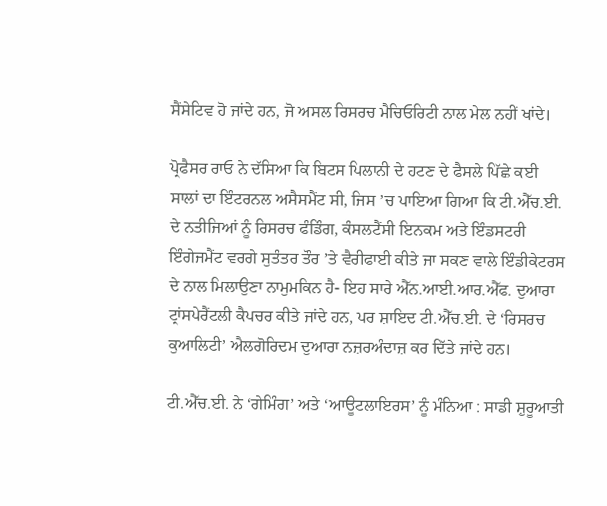ਸੈਂਸੇਟਿਵ ਹੋ ਜਾਂਦੇ ਹਨ, ਜੋ ਅਸਲ ਰਿਸਰਚ ਮੈਚਿਓਰਿਟੀ ਨਾਲ ਮੇਲ ਨਹੀਂ ਖਾਂਦੇ।

ਪ੍ਰੋਫੈਸਰ ਰਾਓ ਨੇ ਦੱਸਿਆ ਕਿ ਬਿਟਸ ਪਿਲਾਨੀ ਦੇ ਹਟਣ ਦੇ ਫੈਸਲੇ ਪਿੱਛੇ ਕਈ ਸਾਲਾਂ ਦਾ ਇੰਟਰਨਲ ਅਸੈਸਮੈਂਟ ਸੀ, ਜਿਸ ’ਚ ਪਾਇਆ ਗਿਆ ਕਿ ਟੀ.ਐੱਚ.ਈ. ਦੇ ਨਤੀਜਿਆਂ ਨੂੰ ਰਿਸਰਚ ਫੰਡਿੰਗ, ਕੰਸਲਟੈਂਸੀ ਇਨਕਮ ਅਤੇ ਇੰਡਸਟਰੀ ਇੰਗੇਜਮੈਂਟ ਵਰਗੇ ਸੁਤੰਤਰ ਤੌਰ ’ਤੇ ਵੈਰੀਫਾਈ ਕੀਤੇ ਜਾ ਸਕਣ ਵਾਲੇ ਇੰਡੀਕੇਟਰਸ ਦੇ ਨਾਲ ਮਿਲਾਉਣਾ ਨਾਮੁਮਕਿਨ ਹੈ- ਇਹ ਸਾਰੇ ਐੱਨ.ਆਈ.ਆਰ.ਐੱਫ. ਦੁਆਰਾ ਟ੍ਰਾਂਸਪੇਰੈਂਟਲੀ ਕੈਪਚਰ ਕੀਤੇ ਜਾਂਦੇ ਹਨ, ਪਰ ਸ਼ਾਇਦ ਟੀ.ਐੱਚ.ਈ. ਦੇ ‘ਰਿਸਰਚ ਕੁਆਲਿਟੀ’ ਐਲਗੋਰਿਦਮ ਦੁਆਰਾ ਨਜ਼ਰਅੰਦਾਜ਼ ਕਰ ਦਿੱਤੇ ਜਾਂਦੇ ਹਨ।

ਟੀ.ਐੱਚ.ਈ. ਨੇ ‘ਗੇਮਿੰਗ’ ਅਤੇ ‘ਆਊਟਲਾਇਰਸ’ ਨੂੰ ਮੰਨਿਆ : ਸਾਡੀ ਸ਼ੁਰੂਆਤੀ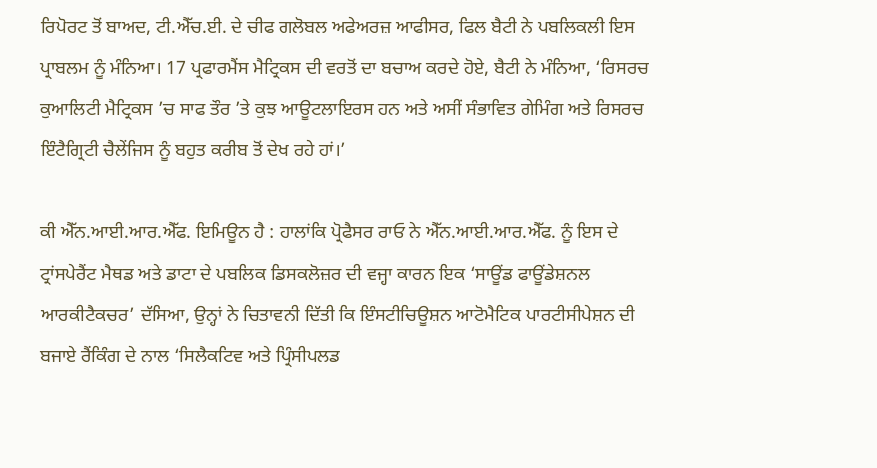ਰਿਪੋਰਟ ਤੋਂ ਬਾਅਦ, ਟੀ.ਐੱਚ.ਈ. ਦੇ ਚੀਫ ਗਲੋਬਲ ਅਫੇਅਰਜ਼ ਆਫੀਸਰ, ਫਿਲ ਬੈਟੀ ਨੇ ਪਬਲਿਕਲੀ ਇਸ ਪ੍ਰਾਬਲਮ ਨੂੰ ਮੰਨਿਆ। 17 ਪ੍ਰਫਾਰਮੈਂਸ ਮੈਟ੍ਰਿਕਸ ਦੀ ਵਰਤੋਂ ਦਾ ਬਚਾਅ ਕਰਦੇ ਹੋਏ, ਬੈਟੀ ਨੇ ਮੰਨਿਆ, ‘ਰਿਸਰਚ ਕੁਆਲਿਟੀ ਮੈਟ੍ਰਿਕਸ ’ਚ ਸਾਫ ਤੌਰ ’ਤੇ ਕੁਝ ਆਊਟਲਾਇਰਸ ਹਨ ਅਤੇ ਅਸੀਂ ਸੰਭਾਵਿਤ ਗੇਮਿੰਗ ਅਤੇ ਰਿਸਰਚ ਇੰਟੈਗ੍ਰਿਟੀ ਚੈਲੇਂਜਿਸ ਨੂੰ ਬਹੁਤ ਕਰੀਬ ਤੋਂ ਦੇਖ ਰਹੇ ਹਾਂ।’

ਕੀ ਐੱਨ.ਆਈ.ਆਰ.ਐੱਫ. ਇਮਿਊਨ ਹੈ : ਹਾਲਾਂਕਿ ਪ੍ਰੋਫੈਸਰ ਰਾਓ ਨੇ ਐੱਨ.ਆਈ.ਆਰ.ਐੱਫ. ਨੂੰ ਇਸ ਦੇ ਟ੍ਰਾਂਸਪੇਰੈਂਟ ਮੈਥਡ ਅਤੇ ਡਾਟਾ ਦੇ ਪਬਲਿਕ ਡਿਸਕਲੋਜ਼ਰ ਦੀ ਵਜ੍ਹਾ ਕਾਰਨ ਇਕ ‘ਸਾਊਂਡ ਫਾਊਂਡੇਸ਼ਨਲ ਆਰਕੀਟੈਕਚਰ’ ਦੱਸਿਆ, ਉਨ੍ਹਾਂ ਨੇ ਚਿਤਾਵਨੀ ਦਿੱਤੀ ਕਿ ਇੰਸਟੀਚਿਊਸ਼ਨ ਆਟੋਮੈਟਿਕ ਪਾਰਟੀਸੀਪੇਸ਼ਨ ਦੀ ਬਜਾਏ ਰੈਂਕਿੰਗ ਦੇ ਨਾਲ ‘ਸਿਲੈਕਟਿਵ ਅਤੇ ਪ੍ਰਿੰਸੀਪਲਡ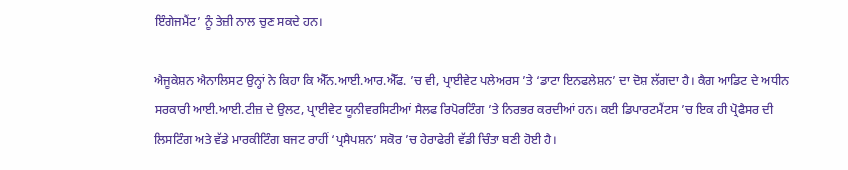ਇੰਗੇਜਮੈਂਟ’ ਨੂੰ ਤੇਜ਼ੀ ਨਾਲ ਚੁਣ ਸਕਦੇ ਹਨ।

ਐਜੂਕੇਸ਼ਨ ਐਨਾਲਿਸਟ ਉਨ੍ਹਾਂ ਨੇ ਕਿਹਾ ਕਿ ਐੱਨ.ਆਈ.ਆਰ.ਐੱਫ. ’ਚ ਵੀ, ਪ੍ਰਾਈਵੇਟ ਪਲੇਅਰਸ ’ਤੇ ‘ਡਾਟਾ ਇਨਫਲੇਸ਼ਨ’ ਦਾ ਦੋਸ਼ ਲੱਗਦਾ ਹੈ। ਕੈਗ ਆਡਿਟ ਦੇ ਅਧੀਨ ਸਰਕਾਰੀ ਆਈ.ਆਈ.ਟੀਜ਼ ਦੇ ਉਲਟ, ਪ੍ਰਾਈਵੇਟ ਯੂਨੀਵਰਸਿਟੀਆਂ ਸੈਲਫ ਰਿਪੋਰਟਿੰਗ ’ਤੇ ਨਿਰਭਰ ਕਰਦੀਆਂ ਹਨ। ਕਈ ਡਿਪਾਰਟਮੈਂਟਸ ’ਚ ਇਕ ਹੀ ਪ੍ਰੋਫੈਸਰ ਦੀ ਲਿਸਟਿੰਗ ਅਤੇ ਵੱਡੇ ਮਾਰਕੀਟਿੰਗ ਬਜਟ ਰਾਹੀਂ ‘ਪ੍ਰਸੈਪਸ਼ਨ’ ਸਕੋਰ ’ਚ ਹੇਰਾਫੇਰੀ ਵੱਡੀ ਚਿੰਤਾ ਬਣੀ ਹੋਈ ਹੈ।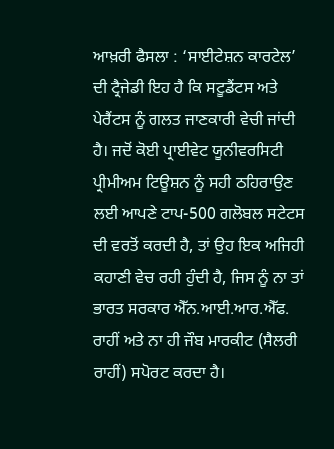ਆਖ਼ਰੀ ਫੈਸਲਾ : ‘ਸਾਈਟੇਸ਼ਨ ਕਾਰਟੇਲ’ ਦੀ ਟ੍ਰੈਜੇਡੀ ਇਹ ਹੈ ਕਿ ਸਟੂਡੈਂਟਸ ਅਤੇ ਪੇਰੈਂਟਸ ਨੂੰ ਗਲਤ ਜਾਣਕਾਰੀ ਵੇਚੀ ਜਾਂਦੀ ਹੈ। ਜਦੋਂ ਕੋਈ ਪ੍ਰਾਈਵੇਟ ਯੂਨੀਵਰਸਿਟੀ ਪ੍ਰੀਮੀਅਮ ਟਿਊਸ਼ਨ ਨੂੰ ਸਹੀ ਠਹਿਰਾਉਣ ਲਈ ਆਪਣੇ ਟਾਪ-500 ਗਲੋਬਲ ਸਟੇਟਸ ਦੀ ਵਰਤੋਂ ਕਰਦੀ ਹੈ, ਤਾਂ ਉਹ ਇਕ ਅਜਿਹੀ ਕਹਾਣੀ ਵੇਚ ਰਹੀ ਹੁੰਦੀ ਹੈ, ਜਿਸ ਨੂੰ ਨਾ ਤਾਂ ਭਾਰਤ ਸਰਕਾਰ ਐੱਨ.ਆਈ.ਆਰ.ਐੱਫ. ਰਾਹੀਂ ਅਤੇ ਨਾ ਹੀ ਜੌਬ ਮਾਰਕੀਟ (ਸੈਲਰੀ ਰਾਹੀਂ) ਸਪੋਰਟ ਕਰਦਾ ਹੈ।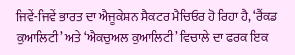ਜਿਵੇਂ-ਜਿਵੇਂ ਭਾਰਤ ਦਾ ਐਜੂਕੇਸ਼ਨ ਸੈਕਟਰ ਮੈਚਿਓਰ ਹੋ ਰਿਹਾ ਹੈ, ‘ਰੈਂਕਡ ਕੁਆਲਿਟੀ’ ਅਤੇ ‘ਐਕਚੁਅਲ ਕੁਆਲਿਟੀ’ ਵਿਚਾਲੇ ਦਾ ਫਰਕ ਇਕ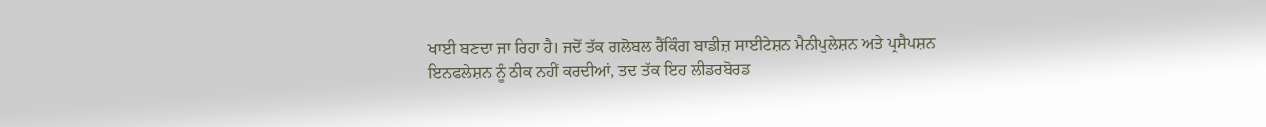ਖਾਈ ਬਣਦਾ ਜਾ ਰਿਹਾ ਹੈ। ਜਦੋਂ ਤੱਕ ਗਲੋਬਲ ਰੈਂਕਿੰਗ ਬਾਡੀਜ਼ ਸਾਈਟੇਸ਼ਨ ਮੈਨੀਪੁਲੇਸ਼ਨ ਅਤੇ ਪ੍ਰਸੈਪਸ਼ਨ ਇਨਫਲੇਸ਼ਨ ਨੂੰ ਠੀਕ ਨਹੀਂ ਕਰਦੀਆਂ, ਤਦ ਤੱਕ ਇਹ ਲੀਡਰਬੋਰਡ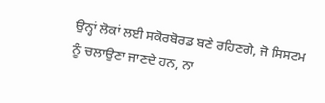ਉਨ੍ਹਾਂ ਲੋਕਾਂ ਲਈ ਸਕੋਰਬੋਰਡ ਬਣੇ ਰਹਿਣਗੇ, ਜੋ ਸਿਸਟਮ ਨੂੰ ਚਲਾਉਣਾ ਜਾਣਦੇ ਹਨ, ਨਾ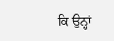ਕਿ ਉਨ੍ਹਾਂ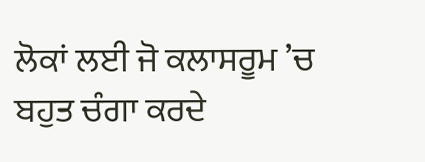ਲੋਕਾਂ ਲਈ ਜੋ ਕਲਾਸਰੂਮ ’ਚ ਬਹੁਤ ਚੰਗਾ ਕਰਦੇ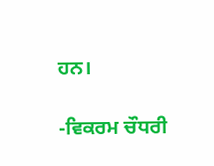ਹਨ।

-ਵਿਕਰਮ ਚੌਧਰੀ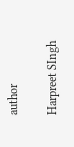author

Harpreet SIngh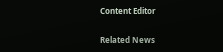Content Editor

Related News